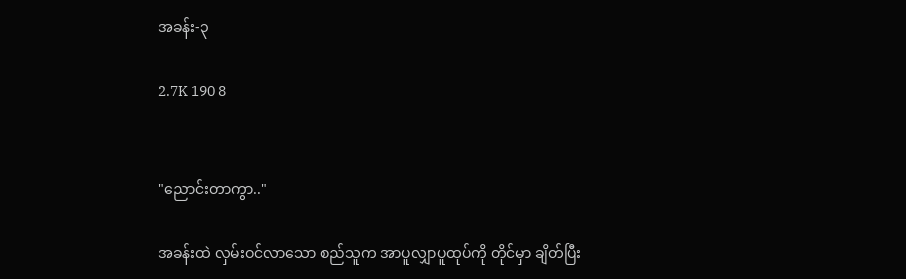အခန်း-၃

2.7K 190 8


"ညောင်းတာကွာ.."

အခန်းထဲ လှမ်းဝင်လာသော စည်သူက အာပူလျှာပူထုပ်ကို တိုင်မှာ ချိတ်ပြီး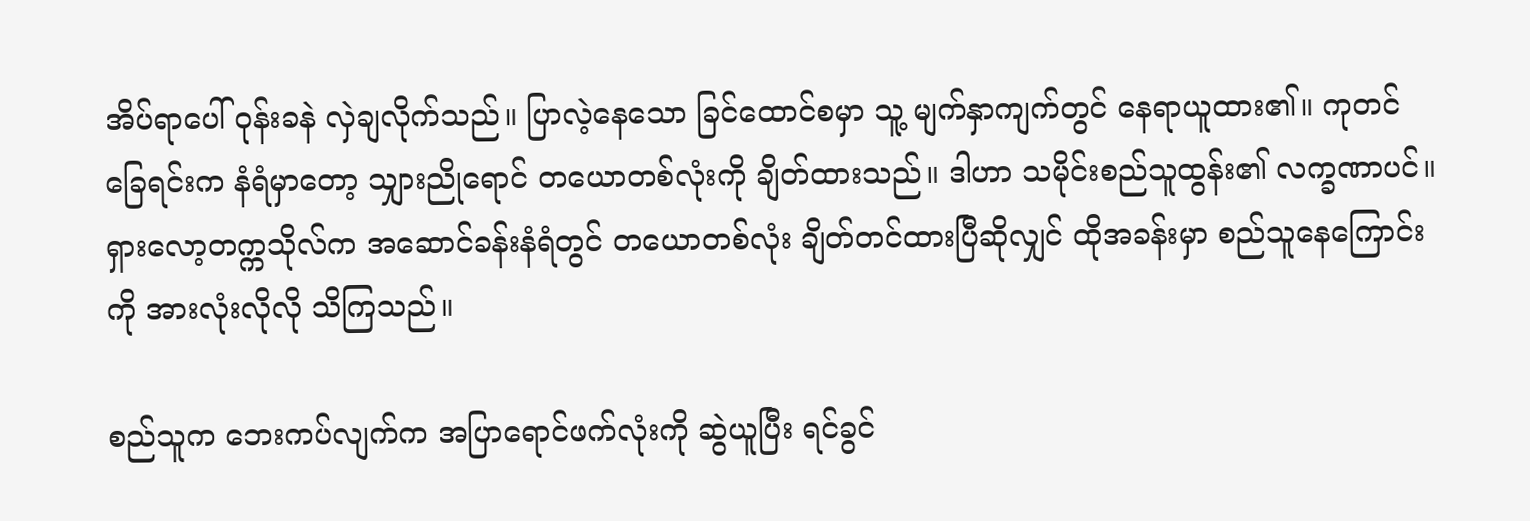အိပ်ရာပေါ် ဝုန်းခနဲ လှဲချလိုက်သည်။ ပြာလဲ့နေသော ခြင်ထောင်စမှာ သူ့ မျက်နှာကျက်တွင် နေရာယူထား၏။ ကုတင်ခြေရင်းက နံရံမှာတော့ သျှားညိုရောင် တယောတစ်လုံးကို ချိတ်ထားသည်။ ဒါဟာ သမိုင်းစည်သူထွန်း၏ လက္ခဏာပင်။ ရှားလော့တက္ကသိုလ်က အဆောင်ခန်းနံရံတွင် တယောတစ်လုံး ချိတ်တင်ထားပြီဆိုလျှင် ထိုအခန်းမှာ စည်သူနေကြောင်းကို အားလုံးလိုလို သိကြသည်။

စည်သူက ဘေးကပ်လျက်က အပြာရောင်ဖက်လုံးကို ဆွဲယူပြီး ရင်ခွင်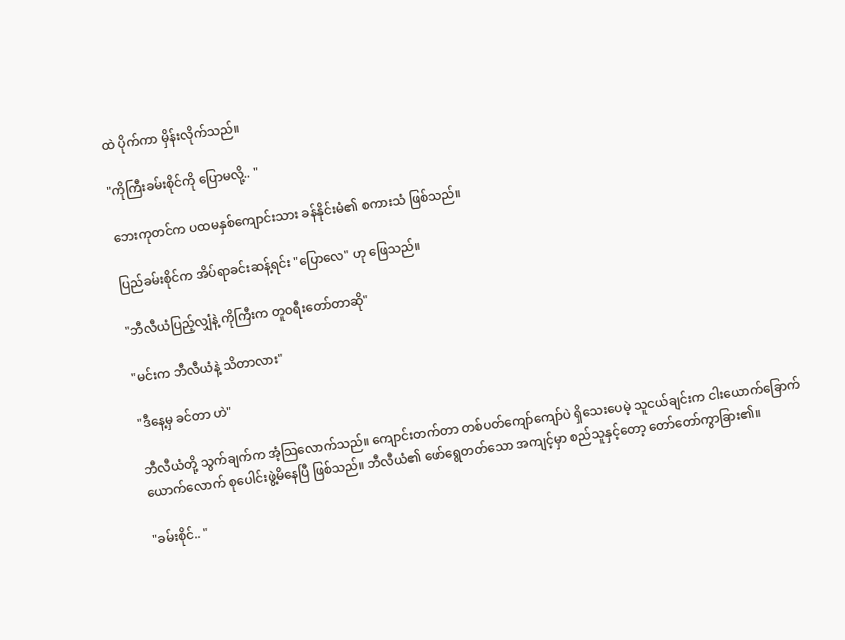ထဲ ပိုက်ကာ မှိန်းလိုက်သည်။

"ကိုကြီးခမ်းစိုင်ကို ပြောမလို့.. "

ဘေးကုတင်က ပထမနှစ်ကျောင်းသား ခန်နိုင်းမံ၏ စကားသံ ဖြစ်သည်။

ပြည်ခမ်းစိုင်က အိပ်ရာခင်းဆန့်ရင်း "ပြောလေ" ဟု ဖြေသည်။

"ဘီလီယံပြည့်လျှံနဲ့ ကိုကြီးက တူဝရီးတော်တာဆို"

"မင်းက ဘီလီယံနဲ့ သိတာလား"

"ဒီနေ့မှ ခင်တာ ဟဲ"

ဘီလီယံတို့ သွက်ချက်က အံ့သြလောက်သည်။ ကျောင်းတက်တာ တစ်ပတ်ကျော်ကျော်ပဲ ရှိသေးပေမဲ့ သူငယ်ချင်းက ငါးယောက်ခြောက်ယောက်လောက် စုပေါင်းဖွဲ့မိနေပြီ ဖြစ်သည်။ ဘီလီယံ၏ ဖော်ရွေတတ်သော အကျင့်မှာ စည်သူနှင့်တော့ တော်တော်ကွာခြား၏။

"ခမ်းစိုင်.. "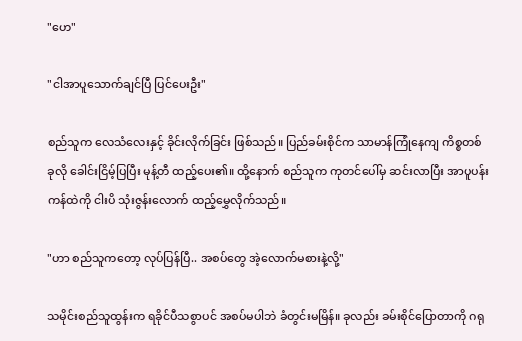"ဟေ"

"ငါအာပူသောက်ချင်ပြီ ပြင်ပေးဦး"

စည်သူက လေသံလေးနှင့် ခိုင်းလိုက်ခြင်း ဖြစ်သည်။ ပြည်ခမ်းစိုင်က သာမာန်ကြုံနေကျ ကိစ္စတစ်ခုလို ခေါင်းငြိမ့်ပြပြီး မုန့်တီ ထည့်ပေး၏။ ထို့နောက် စည်သူက ကုတင်ပေါ်မှ ဆင်းလာပြီး အာပူပန်းကန်ထဲကို ငါးပိ သုံးဇွန်းလောက် ထည့်မွှေလိုက်သည်။

"ဟာ စည်သူကတော့ လုပ်ပြန်ပြီ.. အစပ်တွေ အဲ့လောက်မစားနဲ့လို့"

သမိုင်းစည်သူထွန်းက ရခိုင်ပီသစွာပင် အစပ်မပါဘဲ ခံတွင်းမမြိန်။ ခုလည်း ခမ်းစိုင်ပြောတာကို ဂရု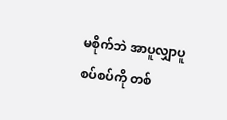မစိုက်ဘဲ အာပူလျှာပူစပ်စပ်ကို တစ်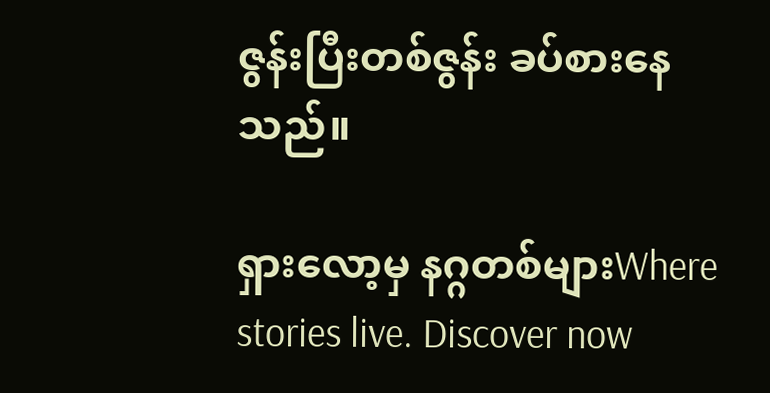ဇွန်းပြီးတစ်ဇွန်း ခပ်စားနေသည်။

ရှားလော့မှ နဂ္ဂတစ်များWhere stories live. Discover now